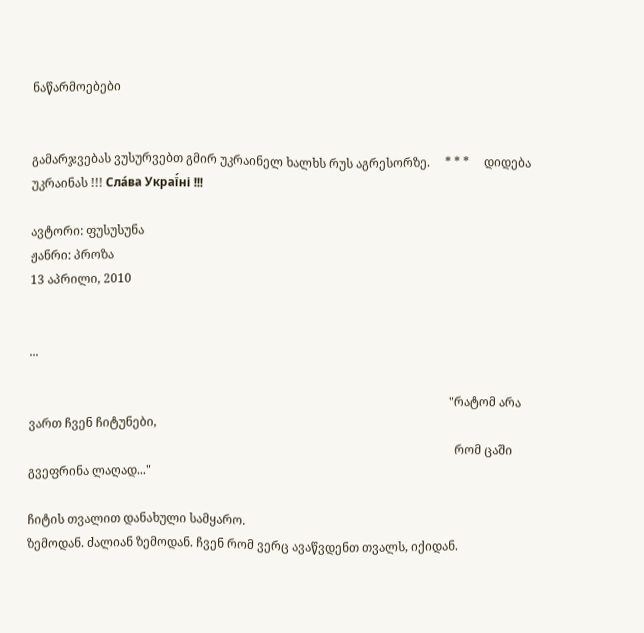ნაწარმოებები


გამარჯვებას ვუსურვებთ გმირ უკრაინელ ხალხს რუს აგრესორზე.     * * *     დიდება უკრაინას !!! Сла́ва Украї́ні !!!

ავტორი: ფუსუსუნა
ჟანრი: პროზა
13 აპრილი, 2010


...

                                                                                                                                            "რატომ არა ვართ ჩვენ ჩიტუნები,
                                                                                                                                              რომ ცაში გვეფრინა ლაღად..."

ჩიტის თვალით დანახული სამყარო.
ზემოდან. ძალიან ზემოდან. ჩვენ რომ ვერც ავაწვდენთ თვალს, იქიდან.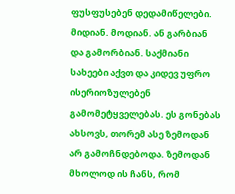ფუსფუსებენ დედამიწელები. მიდიან. მოდიან. ან გარბიან და გამორბიან. საქმიანი სახეები აქვთ და კიდევ უფრო ისერიოზულებენ გამომეტყველებას. ეს გონებას ახსოვს, თორემ ასე ზემოდან არ გამოჩნდებოდა. ზემოდან მხოლოდ ის ჩანს, რომ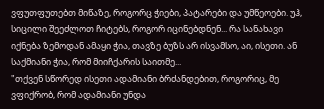ვფუთფუთებთ მიწაზე, როგორც ჭიები, პატარები და უმწეოები. უჰ, სიცილი შეეძლოთ ჩიტებს, როგორ იცინებდნენ... რა სანახავი იქნება ზემოდან ამაყი ჭია, თავზე ბუზს არ ისვამსო, აი, ისეთი. ან საქმიანი ჭია, რომ მიიჩქარის საითმე...
"თქვენ სწორედ ისეთი ადამიანი ბრძანდებით, როგორიც, მე ვფიქრობ, რომ ადამიანი უნდა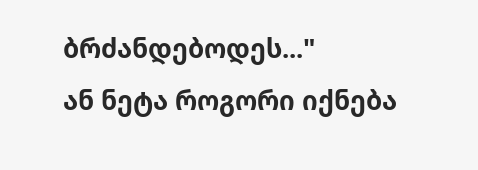ბრძანდებოდეს..."
ან ნეტა როგორი იქნება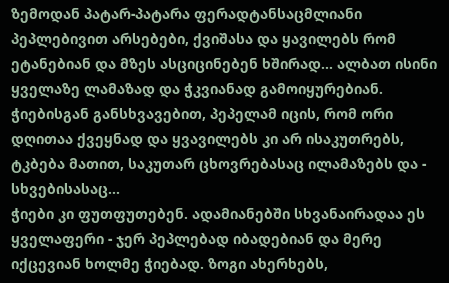ზემოდან პატარ-პატარა ფერადტანსაცმლიანი პეპლებივით არსებები, ქვიშასა და ყავილებს რომ ეტანებიან და მზეს ასციცინებენ ხშირად... ალბათ ისინი ყველაზე ლამაზად და ჭკვიანად გამოიყურებიან. ჭიებისგან განსხვავებით, პეპელამ იცის, რომ ორი დღითაა ქვეყნად და ყვავილებს კი არ ისაკუთრებს, ტკბება მათით, საკუთარ ცხოვრებასაც ილამაზებს და - სხვებისასაც...
ჭიები კი ფუთფუთებენ. ადამიანებში სხვანაირადაა ეს ყველაფერი - ჯერ პეპლებად იბადებიან და მერე იქცევიან ხოლმე ჭიებად. ზოგი ახერხებს,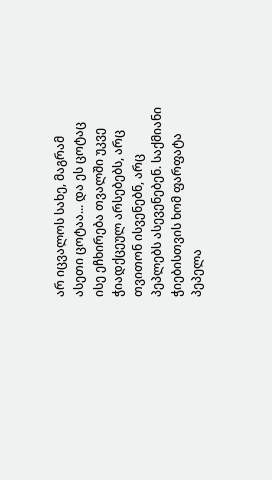არ იცვალოს სახე, მაგრამ ასეთი ცოტაა... და ეს ცოტაც ისე ეჩხირება თვალში უკვე ჭიადქცეულ არსებებს, არც თვითონ ისვენებნ, არც პეპლებს ასევენებენ. საქმიანი ჭიებისთვის ხომ ფარფატა პეპელა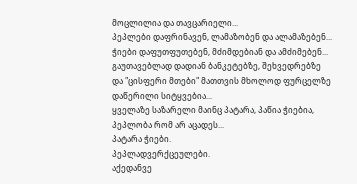მოცლილია და თავცარიელი...
პეპლები დაფრინავენ, ლამაზობენ და ალამაზებენ...
ჭიები დაფუთფუთებენ, მძიმდებიან და ამძიმებენ...
გაუთავებლად დადიან ბანკეტებზე, შეხვედრებზე და "ცისფერი მთები" მათთვის მხოლოდ ფურცელზე დაწერილი სიტყვებია...
ყველაზე საზარელი მაინც პატარა, პაწია ჭიებია, პეპლობა რომ არ აცადეს...
პატარა ჭიები.
პეპლადვერქცეულები.
აქედანვე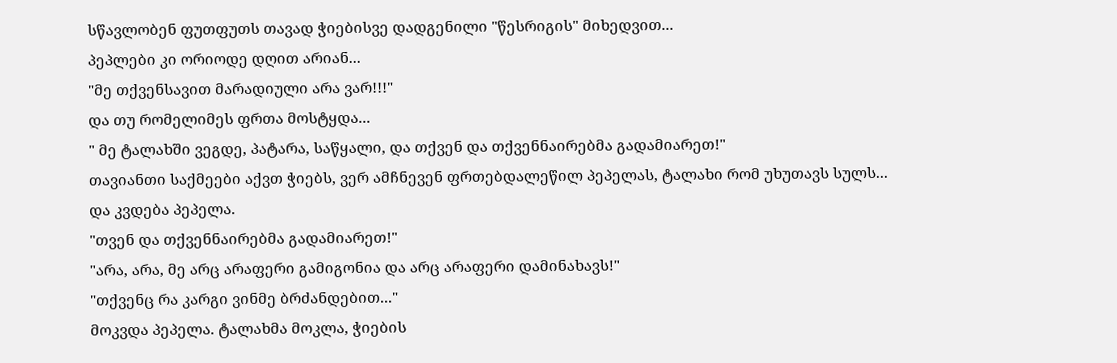სწავლობენ ფუთფუთს თავად ჭიებისვე დადგენილი "წესრიგის" მიხედვით...
პეპლები კი ორიოდე დღით არიან...
"მე თქვენსავით მარადიული არა ვარ!!!"
და თუ რომელიმეს ფრთა მოსტყდა...
" მე ტალახში ვეგდე, პატარა, საწყალი, და თქვენ და თქვენნაირებმა გადამიარეთ!"
თავიანთი საქმეები აქვთ ჭიებს, ვერ ამჩნევენ ფრთებდალეწილ პეპელას, ტალახი რომ უხუთავს სულს...
და კვდება პეპელა.
"თვენ და თქვენნაირებმა გადამიარეთ!"
"არა, არა, მე არც არაფერი გამიგონია და არც არაფერი დამინახავს!"
"თქვენც რა კარგი ვინმე ბრძანდებით..."
მოკვდა პეპელა. ტალახმა მოკლა, ჭიების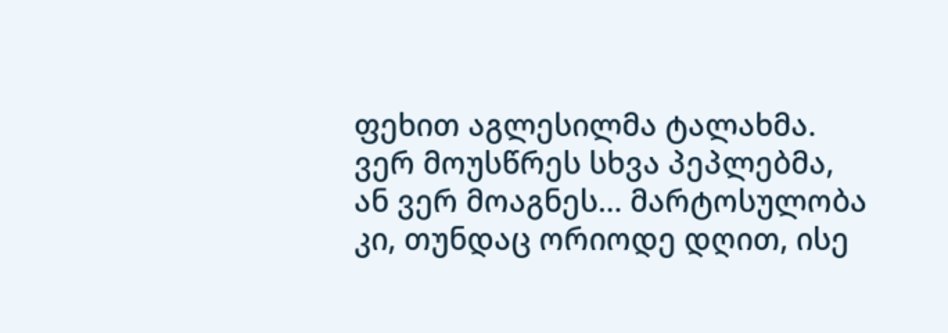ფეხით აგლესილმა ტალახმა. ვერ მოუსწრეს სხვა პეპლებმა, ან ვერ მოაგნეს... მარტოსულობა კი, თუნდაც ორიოდე დღით, ისე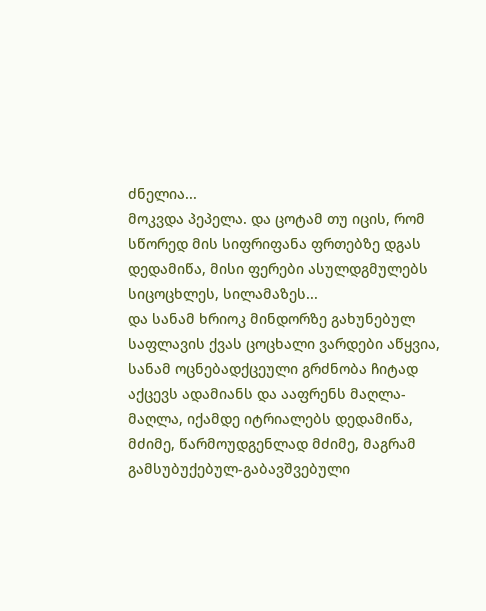ძნელია...
მოკვდა პეპელა. და ცოტამ თუ იცის, რომ სწორედ მის სიფრიფანა ფრთებზე დგას დედამიწა, მისი ფერები ასულდგმულებს სიცოცხლეს, სილამაზეს...
და სანამ ხრიოკ მინდორზე გახუნებულ საფლავის ქვას ცოცხალი ვარდები აწყვია, სანამ ოცნებადქცეული გრძნობა ჩიტად აქცევს ადამიანს და ააფრენს მაღლა-მაღლა, იქამდე იტრიალებს დედამიწა, მძიმე, წარმოუდგენლად მძიმე, მაგრამ გამსუბუქებულ-გაბავშვებული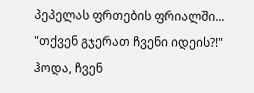პეპელას ფრთების ფრიალში...
"თქვენ გჯერათ ჩვენი იდეის?!"
ჰოდა, ჩვენ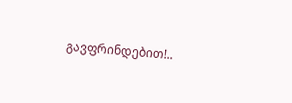გავფრინდებით!..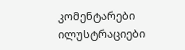კომენტარები ილუსტრაციები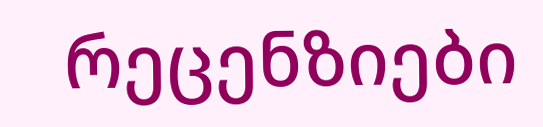რეცენზიები